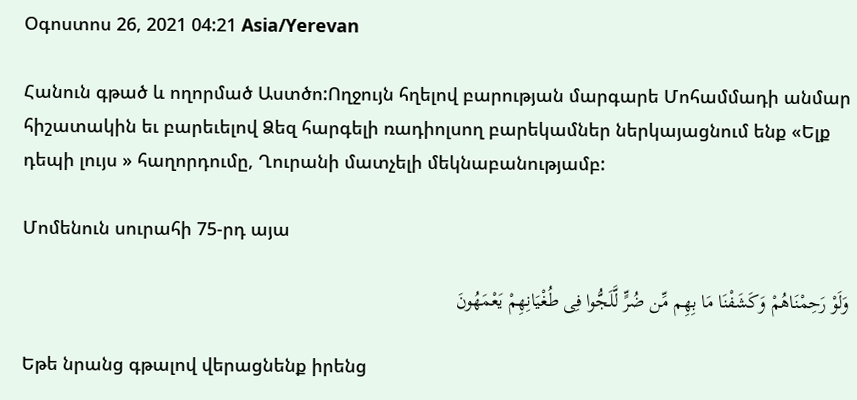Օգոստոս 26, 2021 04:21 Asia/Yerevan

Հանուն գթած և ողորմած Աստծո:Ողջույն հղելով բարության մարգարե Մոհամմադի անմար հիշատակին եւ բարեւելով Ձեզ հարգելի ռադիոլսող բարեկամներ ներկայացնում ենք «Ելք դեպի լույս » հաղորդումը, Ղուրանի մատչելի մեկնաբանությամբ:

Մոմենուն սուրահի 75-րդ այա

وَلَوْ رَحِمْنَاهُمْ وَکَشَفْنَا مَا بِهِم مِّن ضُرٍّ لَّلَجُّوا فِی طُغْیَانِهِمْ یَعْمَهُونَ

Եթե նրանց գթալով վերացնենք իրենց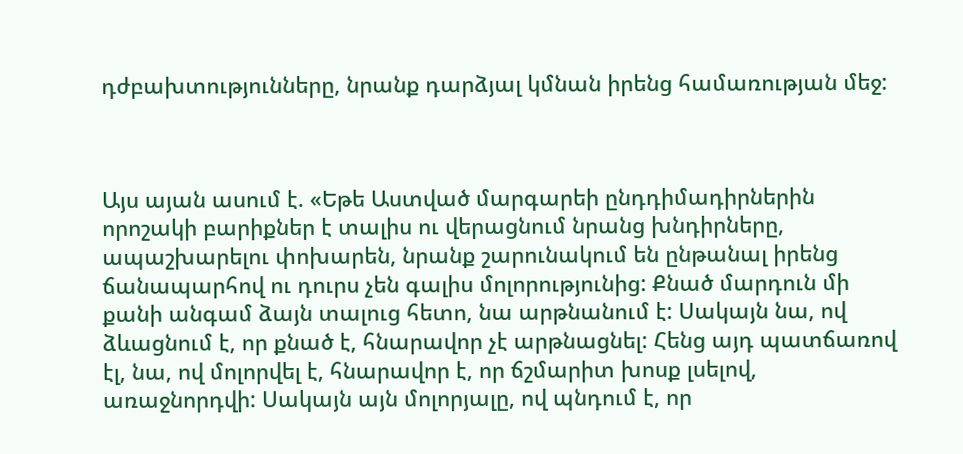դժբախտությունները, նրանք դարձյալ կմնան իրենց համառության մեջ:



Այս այան ասում է. «Եթե Աստված մարգարեի ընդդիմադիրներին որոշակի բարիքներ է տալիս ու վերացնում նրանց խնդիրները, ապաշխարելու փոխարեն, նրանք շարունակում են ընթանալ իրենց ճանապարհով ու դուրս չեն գալիս մոլորությունից: Քնած մարդուն մի քանի անգամ ձայն տալուց հետո, նա արթնանում է: Սակայն նա, ով ձևացնում է, որ քնած է, հնարավոր չէ արթնացնել: Հենց այդ պատճառով էլ, նա, ով մոլորվել է, հնարավոր է, որ ճշմարիտ խոսք լսելով, առաջնորդվի: Սակայն այն մոլորյալը, ով պնդում է, որ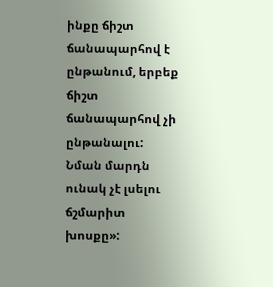ինքը ճիշտ ճանապարհով է ընթանում, երբեք ճիշտ ճանապարհով չի ընթանալու: Նման մարդն ունակ չէ լսելու ճշմարիտ խոսքը»: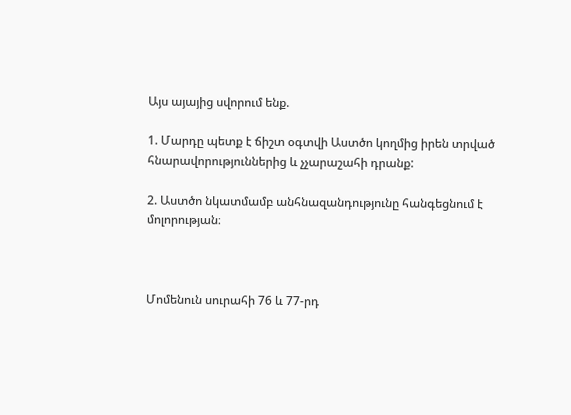Այս այայից սվորում ենք.

1. Մարդը պետք է ճիշտ օգտվի Աստծո կողմից իրեն տրված հնարավորություններից և չչարաշահի դրանք:

2. Աստծո նկատմամբ անհնազանդությունը հանգեցնում է մոլորության։



Մոմենուն սուրահի 76 և 77-րդ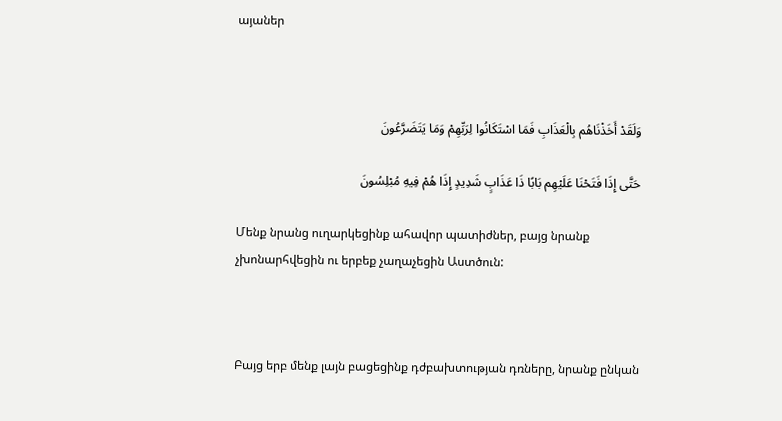այաներ



وَلَقَدْ أَخَذْنَاهُم بِالْعَذَابِ فَمَا اسْتَکَانُوا لِرَبِّهِمْ وَمَا یَتَضَرَّعُونَ

حَتَّى إِذَا فَتَحْنَا عَلَیْهِم بَابًا ذَا عَذَابٍ شَدِیدٍ إِذَا هُمْ فِیهِ مُبْلِسُونَ

Մենք նրանց ուղարկեցինք ահավոր պատիժներ, բայց նրանք չխոնարհվեցին ու երբեք չաղաչեցին Աստծուն:



Բայց երբ մենք լայն բացեցինք դժբախտության դռները, նրանք ընկան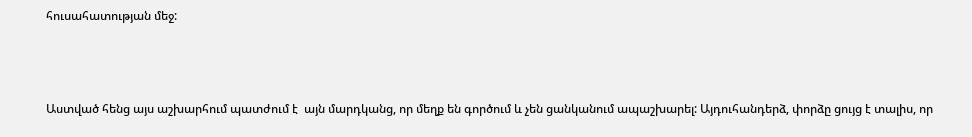հուսահատության մեջ:



Աստված հենց այս աշխարհում պատժում է  այն մարդկանց, որ մեղք են գործում և չեն ցանկանում ապաշխարել: Այդուհանդերձ, փորձը ցույց է տալիս, որ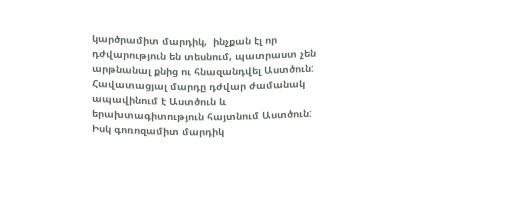կարծրամիտ մարդիկ,  ինչքան էլ որ դժվարություն են տեսնում, պատրաստ չեն արթնանալ քնից ու հնազանդվել Աստծուն: Հավատացյալ մարդը դժվար ժամանակ ապավինում է Աստծուն և երախտագիտություն հայտնում Աստծուն: Իսկ գոռոզամիտ մարդիկ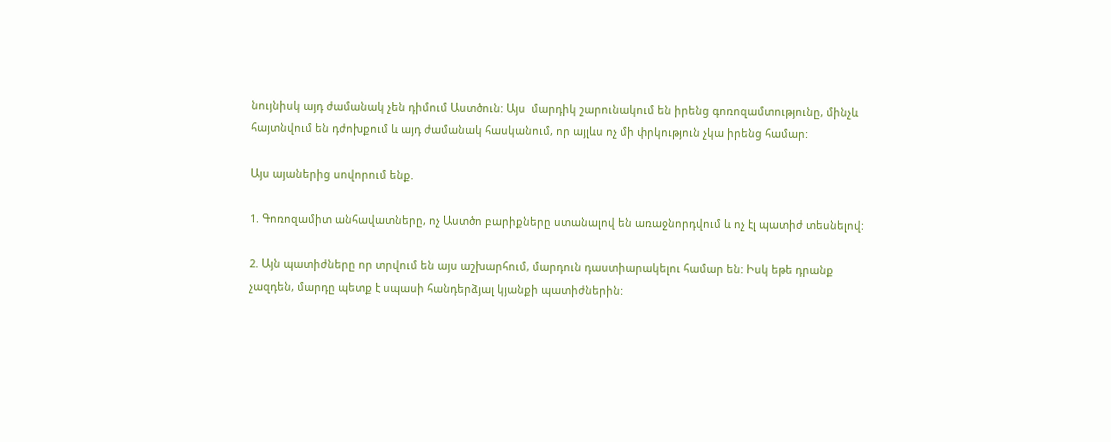նույնիսկ այդ ժամանակ չեն դիմում Աստծուն: Այս  մարդիկ շարունակում են իրենց գոռոզամտությունը, մինչև հայտնվում են դժոխքում և այդ ժամանակ հասկանում, որ այլևս ոչ մի փրկություն չկա իրենց համար:

Այս այաներից սովորում ենք.

1. Գոռոզամիտ անհավատները, ոչ Աստծո բարիքները ստանալով են առաջնորդվում և ոչ էլ պատիժ տեսնելով:

2. Այն պատիժները որ տրվում են այս աշխարհում, մարդուն դաստիարակելու համար են: Իսկ եթե դրանք չազդեն, մարդը պետք է սպասի հանդերձյալ կյանքի պատիժներին: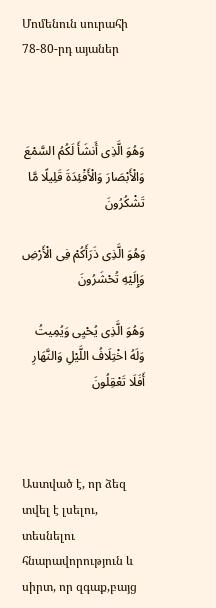Մոմենուն սուրահի 78-80-րդ այաներ



وَهُوَ الَّذِی أَنشَأَ لَکُمُ السَّمْعَ وَالْأَبْصَارَ وَالْأَفْئِدَةَ قَلِیلًا مَّا تَشْکُرُونَ

وَهُوَ الَّذِی ذَرَأَکُمْ فِی الْأَرْضِ وَإِلَیْهِ تُحْشَرُونَ

وَهُوَ الَّذِی یُحْیِی وَیُمِیتُ وَلَهُ اخْتِلَافُ اللَّیْلِ وَالنَّهَارِ أَفَلَا تَعْقِلُونَ



Աստված է, որ ձեզ տվել է լսելու, տեսնելու հնարավորություն և սիրտ, որ զգաք,բայց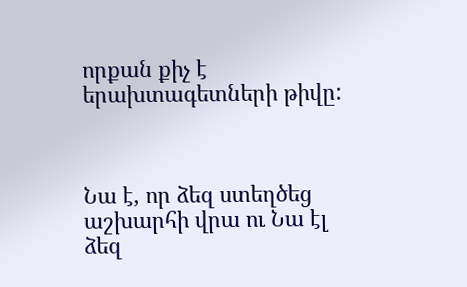որքան քիչ է երախտագետների թիվը:



Նա է, որ ձեզ ստեղծեց աշխարհի վրա ու Նա էլ ձեզ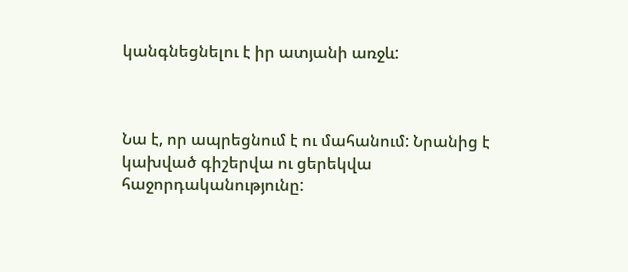կանգնեցնելու է իր ատյանի առջև:



Նա է, որ ապրեցնում է ու մահանում: Նրանից է կախված գիշերվա ու ցերեկվա հաջորդականությունը: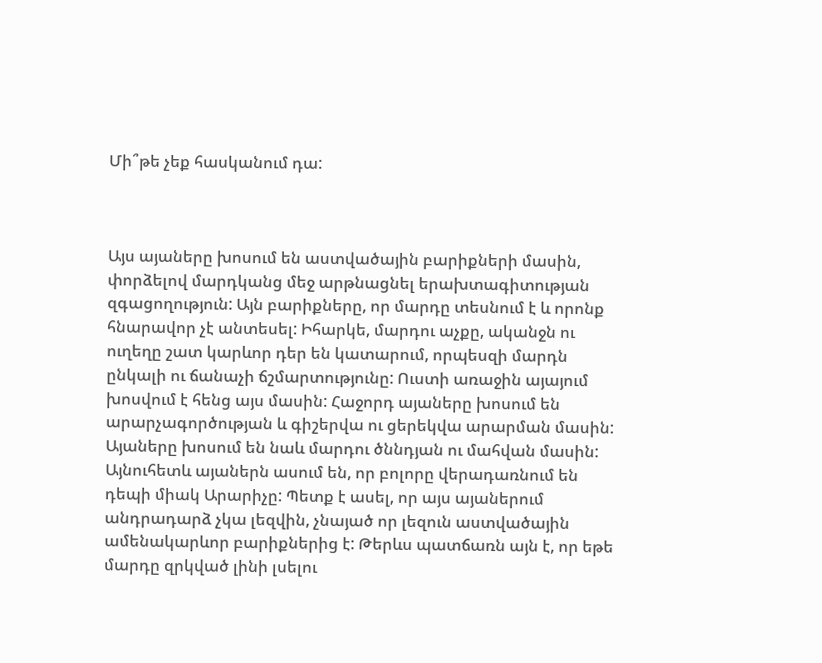Մի՞թե չեք հասկանում դա:



Այս այաները խոսում են աստվածային բարիքների մասին, փորձելով մարդկանց մեջ արթնացնել երախտագիտության զգացողություն: Այն բարիքները, որ մարդը տեսնում է և որոնք հնարավոր չէ անտեսել: Իհարկե, մարդու աչքը, ականջն ու ուղեղը շատ կարևոր դեր են կատարում, որպեսզի մարդն ընկալի ու ճանաչի ճշմարտությունը: Ուստի առաջին այայում խոսվում է հենց այս մասին: Հաջորդ այաները խոսում են արարչագործության և գիշերվա ու ցերեկվա արարման մասին: Այաները խոսում են նաև մարդու ծննդյան ու մահվան մասին: Այնուհետև այաներն ասում են, որ բոլորը վերադառնում են դեպի միակ Արարիչը: Պետք է ասել, որ այս այաներում անդրադարձ չկա լեզվին, չնայած որ լեզուն աստվածային ամենակարևոր բարիքներից է: Թերևս պատճառն այն է, որ եթե մարդը զրկված լինի լսելու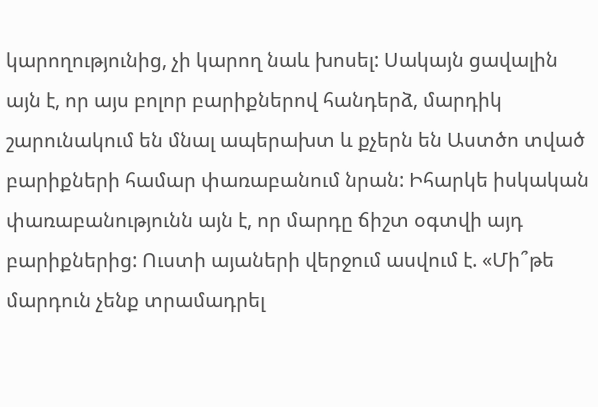կարողությունից, չի կարող նաև խոսել: Սակայն ցավալին այն է, որ այս բոլոր բարիքներով հանդերձ, մարդիկ շարունակում են մնալ ապերախտ և քչերն են Աստծո տված բարիքների համար փառաբանում նրան: Իհարկե իսկական փառաբանությունն այն է, որ մարդը ճիշտ օգտվի այդ բարիքներից: Ուստի այաների վերջում ասվում է. «Մի՞թե մարդուն չենք տրամադրել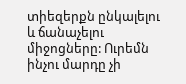տիեզերքն ընկալելու և ճանաչելու միջոցները: Ուրեմն ինչու մարդը չի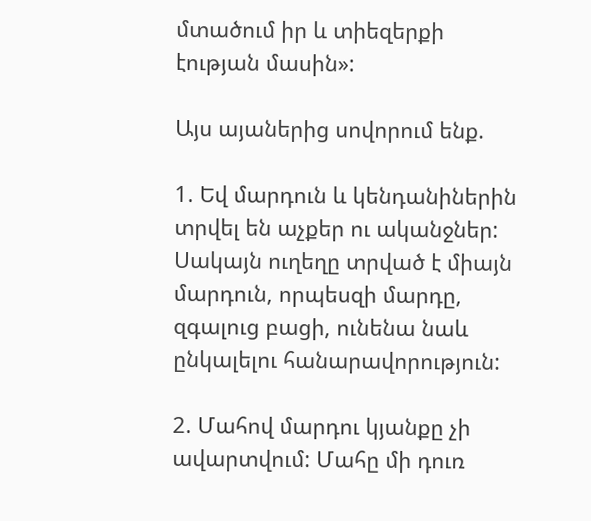մտածում իր և տիեզերքի  էության մասին»:

Այս այաներից սովորում ենք.

1. Եվ մարդուն և կենդանիներին տրվել են աչքեր ու ականջներ: Սակայն ուղեղը տրված է միայն մարդուն, որպեսզի մարդը, զգալուց բացի, ունենա նաև ընկալելու հանարավորություն:

2. Մահով մարդու կյանքը չի ավարտվում: Մահը մի դուռ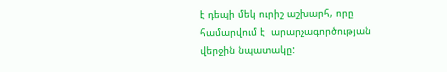է դեպի մեկ ուրիշ աշխարհ, որը համարվում է  արարչագործության վերջին նպատակը: